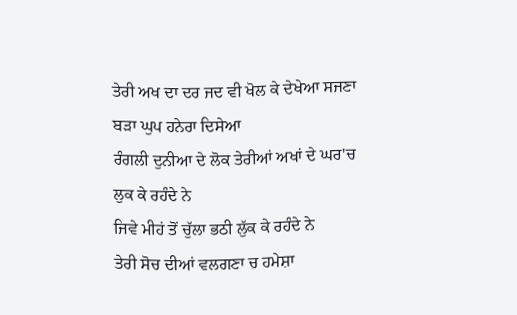ਤੇਰੀ ਅਖ ਦਾ ਦਰ ਜਦ ਵੀ ਖੋਲ ਕੇ ਦੇਖੇਆ ਸਜਣਾ
ਬੜਾ ਘੁਪ ਹਨੇਰਾ ਦਿਸੇਆ
ਰੰਗਲੀ ਦੁਨੀਆ ਦੇ ਲੋਕ ਤੇਰੀਆਂ ਅਖਾਂ ਦੇ ਘਰ'ਚ
ਲੁਕ ਕੇ ਰਹੰਦੇ ਨੇ
ਜਿਵੇ ਮੀਹਂ ਤੋਂ ਚੁੱਲਾ ਭਠੀ ਲੁੱਕ ਕੇ ਰਹੰਦੇ ਨੇ
ਤੇਰੀ ਸੋਚ ਦੀਆਂ ਵਲਗਣਾ ਚ ਹਮੇਸ਼ਾ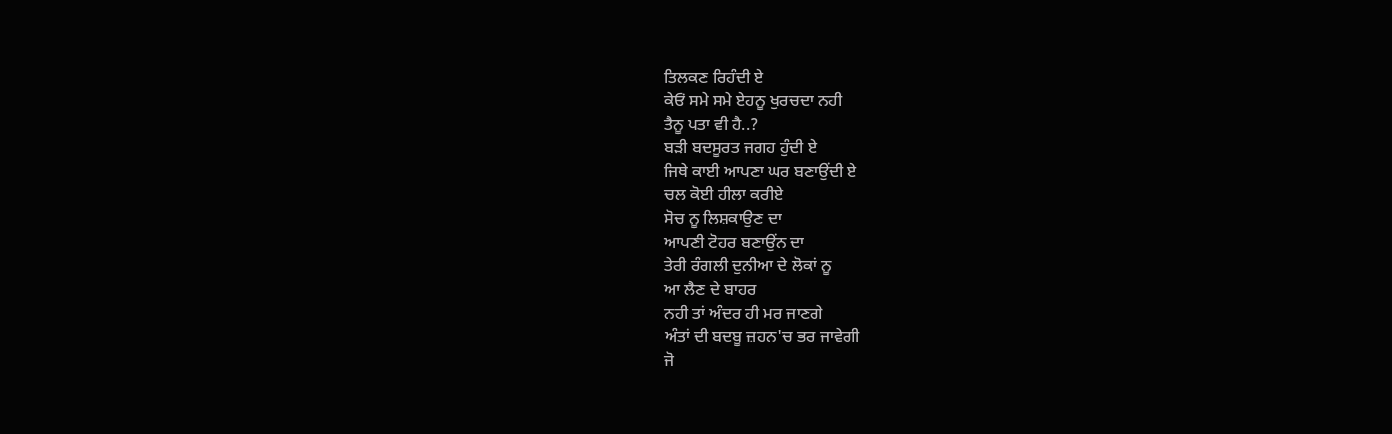ਤਿਲਕਣ ਰਿਹੰਦੀ ਏ
ਕੇਓਂ ਸਮੇ ਸਮੇ ਏਹਨੂ ਖੁਰਚਦਾ ਨਹੀ
ਤੈਨੂ ਪਤਾ ਵੀ ਹੈ..?
ਬੜੀ ਬਦਸੂਰਤ ਜਗਹ ਹੁੰਦੀ ਏ
ਜਿਥੇ ਕਾਈ ਆਪਣਾ ਘਰ ਬਣਾਉਂਦੀ ਏ
ਚਲ ਕੋਈ ਹੀਲਾ ਕਰੀਏ
ਸੋਚ ਨੂ ਲਿਸ਼ਕਾਉਣ ਦਾ
ਆਪਣੀ ਟੋਹਰ ਬਣਾਉਂਨ ਦਾ
ਤੇਰੀ ਰੰਗਲੀ ਦੁਨੀਆ ਦੇ ਲੋਕਾਂ ਨੂ
ਆ ਲੈਣ ਦੇ ਬਾਹਰ
ਨਹੀ ਤਾਂ ਅੰਦਰ ਹੀ ਮਰ ਜਾਣਗੇ
ਅੰਤਾਂ ਦੀ ਬਦਬੂ ਜ਼ਹਨ'ਚ ਭਰ ਜਾਵੇਗੀ
ਜੋ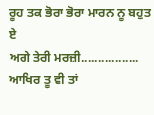ਰੂਹ ਤਕ ਭੋਰਾ ਭੋਰਾ ਮਾਰਨ ਨੂ ਬਹੁਤ ਏ
ਅਗੇ ਤੇਰੀ ਮਰਜ਼ੀ.................
ਆਖਿਰ ਤੂ ਵੀ ਤਾਂ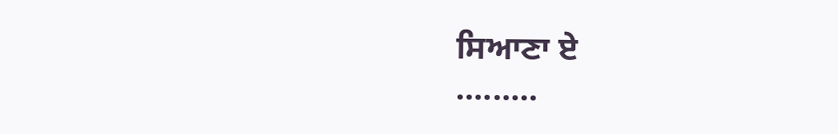ਸਿਆਣਾ ਏ
.........